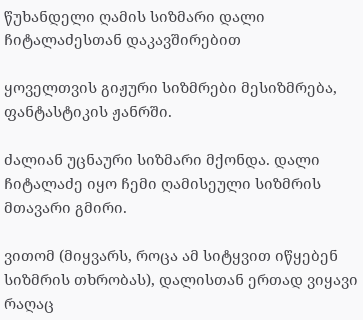წუხანდელი ღამის სიზმარი დალი ჩიტალაძესთან დაკავშირებით

ყოველთვის გიჟური სიზმრები მესიზმრება, ფანტასტიკის ჟანრში.

ძალიან უცნაური სიზმარი მქონდა. დალი ჩიტალაძე იყო ჩემი ღამისეული სიზმრის მთავარი გმირი.

ვითომ (მიყვარს, როცა ამ სიტყვით იწყებენ სიზმრის თხრობას), დალისთან ერთად ვიყავი რაღაც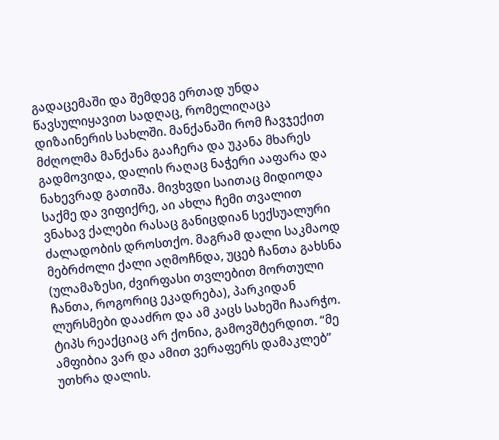გადაცემაში და შემდეგ ერთად უნდა წავსულიყავით სადღაც, რომელიღაცა დიზაინერის სახლში. მანქანაში რომ ჩავჯექით მძღოლმა მანქანა გააჩერა და უკანა მხარეს გადმოვიდა, დალის რაღაც ნაჭერი ააფარა და ნახევრად გათიშა. მივხვდი საითაც მიდიოდა საქმე და ვიფიქრე, აი ახლა ჩემი თვალით ვნახავ ქალები რასაც განიცდიან სექსუალური ძალადობის დროსთქო. მაგრამ დალი საკმაოდ მებრძოლი ქალი აღმოჩნდა, უცებ ჩანთა გახსნა (ულამაზესი, ძვირფასი თვლებით მორთული ჩანთა, როგორიც ეკადრება), პარკიდან ლურსმები დააძრო და ამ კაცს სახეში ჩაარჭო. ტიპს რეაქციაც არ ქონია, გამოვშტერდით. “მე ამფიბია ვარ და ამით ვერაფერს დამაკლებ” უთხრა დალის.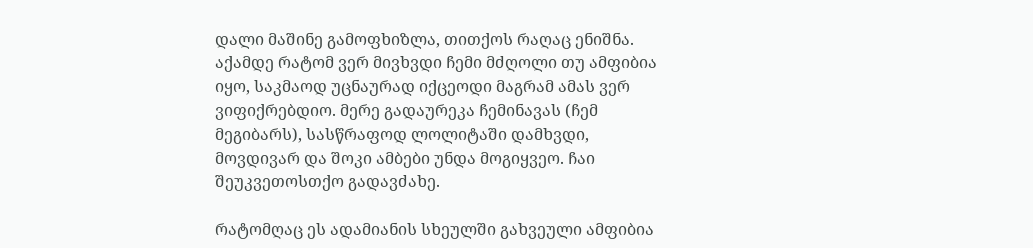დალი მაშინე გამოფხიზლა, თითქოს რაღაც ენიშნა. აქამდე რატომ ვერ მივხვდი ჩემი მძღოლი თუ ამფიბია იყო, საკმაოდ უცნაურად იქცეოდი მაგრამ ამას ვერ ვიფიქრებდიო. მერე გადაურეკა ჩემინავას (ჩემ მეგიბარს), სასწრაფოდ ლოლიტაში დამხვდი, მოვდივარ და შოკი ამბები უნდა მოგიყვეო. ჩაი შეუკვეთოსთქო გადავძახე.

რატომღაც ეს ადამიანის სხეულში გახვეული ამფიბია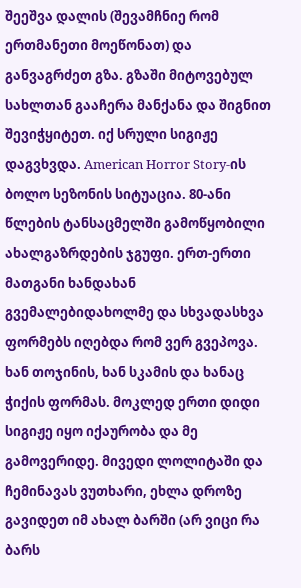შეეშვა დალის (შევამჩნიე რომ ერთმანეთი მოეწონათ) და განვაგრძეთ გზა. გზაში მიტოვებულ სახლთან გააჩერა მანქანა და შიგნით შევიჭყიტეთ. იქ სრული სიგიჟე დაგვხვდა. American Horror Story-ის ბოლო სეზონის სიტუაცია. 80-ანი წლების ტანსაცმელში გამოწყობილი ახალგაზრდების ჯგუფი. ერთ-ერთი მათგანი ხანდახან გვემალებიდახოლმე და სხვადასხვა ფორმებს იღებდა რომ ვერ გვეპოვა. ხან თოჯინის, ხან სკამის და ხანაც ჭიქის ფორმას. მოკლედ ერთი დიდი სიგიჟე იყო იქაურობა და მე გამოვერიდე. მივედი ლოლიტაში და ჩემინავას ვუთხარი, ეხლა დროზე გავიდეთ იმ ახალ ბარში (არ ვიცი რა ბარს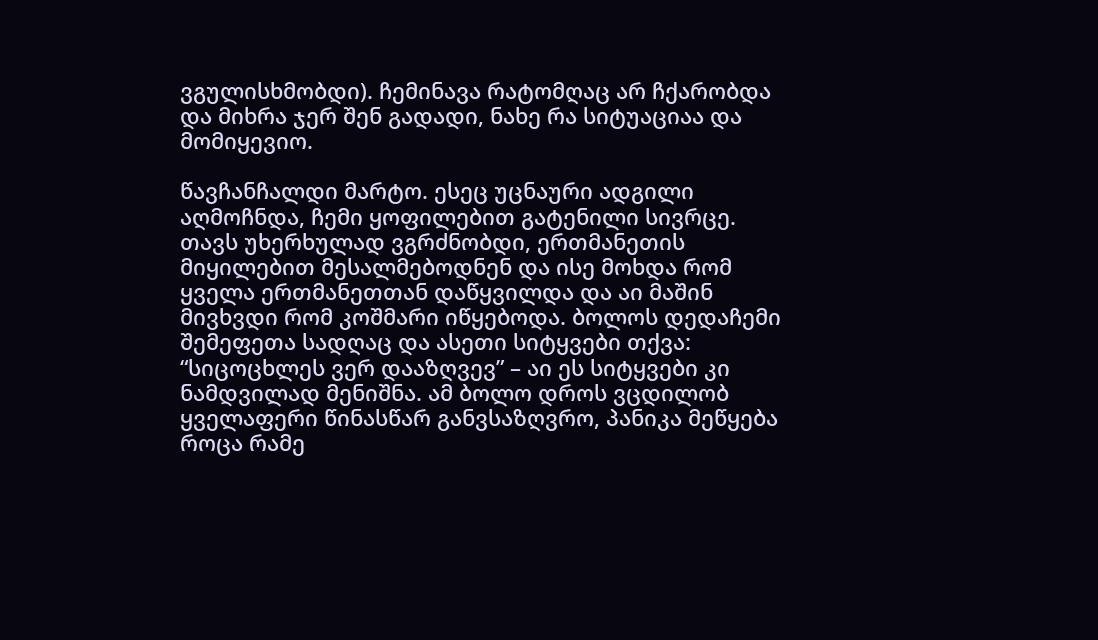ვგულისხმობდი). ჩემინავა რატომღაც არ ჩქარობდა და მიხრა ჯერ შენ გადადი, ნახე რა სიტუაციაა და მომიყევიო.

წავჩანჩალდი მარტო. ესეც უცნაური ადგილი აღმოჩნდა, ჩემი ყოფილებით გატენილი სივრცე. თავს უხერხულად ვგრძნობდი, ერთმანეთის მიყილებით მესალმებოდნენ და ისე მოხდა რომ ყველა ერთმანეთთან დაწყვილდა და აი მაშინ მივხვდი რომ კოშმარი იწყებოდა. ბოლოს დედაჩემი შემეფეთა სადღაც და ასეთი სიტყვები თქვა: “სიცოცხლეს ვერ დააზღვევ” – აი ეს სიტყვები კი ნამდვილად მენიშნა. ამ ბოლო დროს ვცდილობ ყველაფერი წინასწარ განვსაზღვრო, პანიკა მეწყება როცა რამე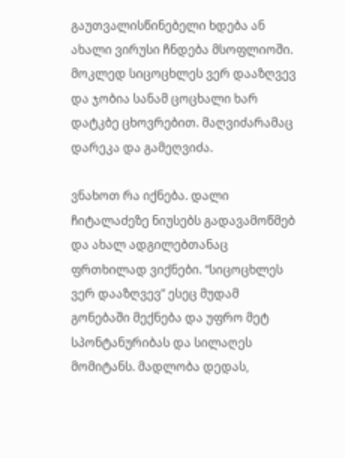გაუთვალისწინებელი ხდება ან ახალი ვირუსი ჩნდება მსოფლიოში. მოკლედ სიცოცხლეს ვერ დააზღვევ და ჯობია სანამ ცოცხალი ხარ დატკბე ცხოვრებით. მაღვიძარამაც დარეკა და გამეღვიძა.

ვნახოთ რა იქნება. დალი ჩიტალაძეზე ნიუსებს გადავამოწმებ და ახალ ადგილებთანაც ფრთხილად ვიქნები. “სიცოცხლეს ვერ დააზღვევ” ესეც მუდამ გონებაში მექნება და უფრო მეტ სპონტანურიბას და სილაღეს მომიტანს. მადლობა დედას,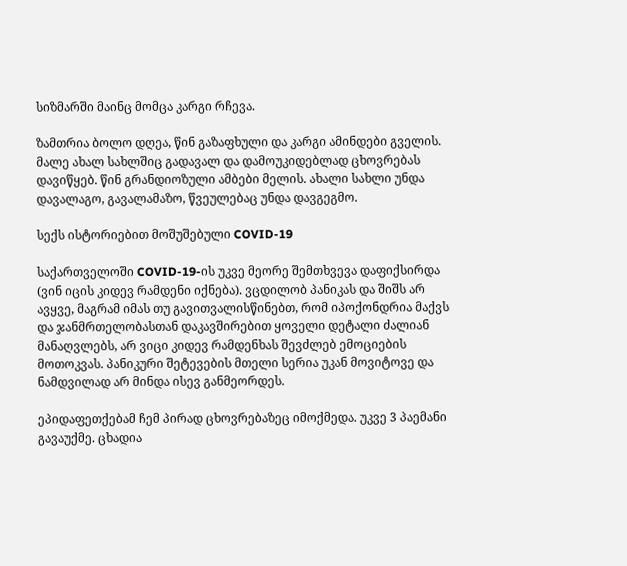სიზმარში მაინც მომცა კარგი რჩევა.

ზამთრია ბოლო დღეა, წინ გაზაფხული და კარგი ამინდები გველის. მალე ახალ სახლშიც გადავალ და დამოუკიდებლად ცხოვრებას დავიწყებ. წინ გრანდიოზული ამბები მელის. ახალი სახლი უნდა დავალაგო, გავალამაზო, წვეულებაც უნდა დავგეგმო.

სექს ისტორიებით მოშუშებული COVID-19

საქართველოში COVID-19-ის უკვე მეორე შემთხვევა დაფიქსირდა (ვინ იცის კიდევ რამდენი იქნება). ვცდილობ პანიკას და შიშს არ ავყვე, მაგრამ იმას თუ გავითვალისწინებთ, რომ იპოქონდრია მაქვს და ჯანმრთელობასთან დაკავშირებით ყოველი დეტალი ძალიან მანაღვლებს, არ ვიცი კიდევ რამდენხას შევძლებ ემოციების მოთოკვას. პანიკური შეტევების მთელი სერია უკან მოვიტოვე და ნამდვილად არ მინდა ისევ განმეორდეს.

ეპიდაფეთქებამ ჩემ პირად ცხოვრებაზეც იმოქმედა. უკვე 3 პაემანი გავაუქმე. ცხადია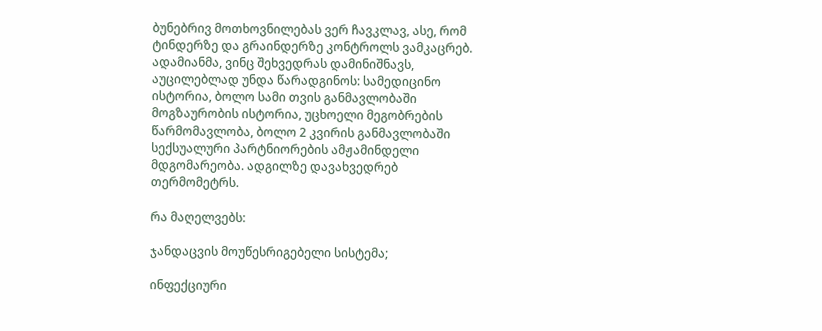ბუნებრივ მოთხოვნილებას ვერ ჩავკლავ, ასე, რომ ტინდერზე და გრაინდერზე კონტროლს ვამკაცრებ. ადამიანმა, ვინც შეხვედრას დამინიშნავს, აუცილებლად უნდა წარადგინოს: სამედიცინო ისტორია, ბოლო სამი თვის განმავლობაში მოგზაურობის ისტორია, უცხოელი მეგობრების წარმომავლობა, ბოლო 2 კვირის განმავლობაში სექსუალური პარტნიორების ამჟამინდელი მდგომარეობა. ადგილზე დავახვედრებ თერმომეტრს.

რა მაღელვებს:

ჯანდაცვის მოუწესრიგებელი სისტემა;

ინფექციური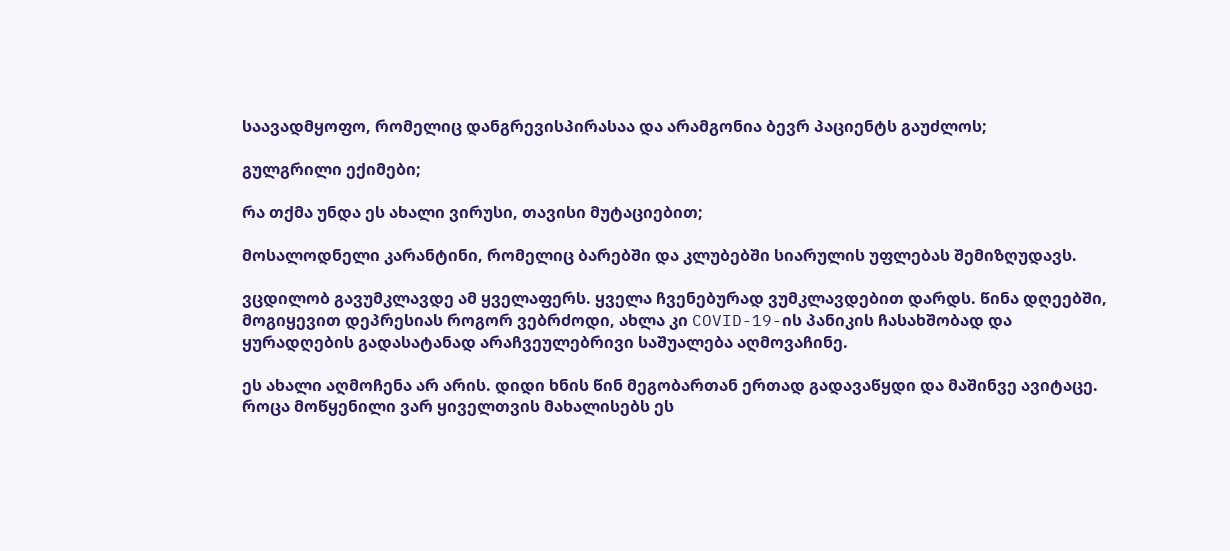საავადმყოფო, რომელიც დანგრევისპირასაა და არამგონია ბევრ პაციენტს გაუძლოს;

გულგრილი ექიმები;

რა თქმა უნდა ეს ახალი ვირუსი, თავისი მუტაციებით;

მოსალოდნელი კარანტინი, რომელიც ბარებში და კლუბებში სიარულის უფლებას შემიზღუდავს.

ვცდილობ გავუმკლავდე ამ ყველაფერს. ყველა ჩვენებურად ვუმკლავდებით დარდს. წინა დღეებში, მოგიყევით დეპრესიას როგორ ვებრძოდი, ახლა კი COVID-19-ის პანიკის ჩასახშობად და ყურადღების გადასატანად არაჩვეულებრივი საშუალება აღმოვაჩინე.

ეს ახალი აღმოჩენა არ არის. დიდი ხნის წინ მეგობართან ერთად გადავაწყდი და მაშინვე ავიტაცე. როცა მოწყენილი ვარ ყიველთვის მახალისებს ეს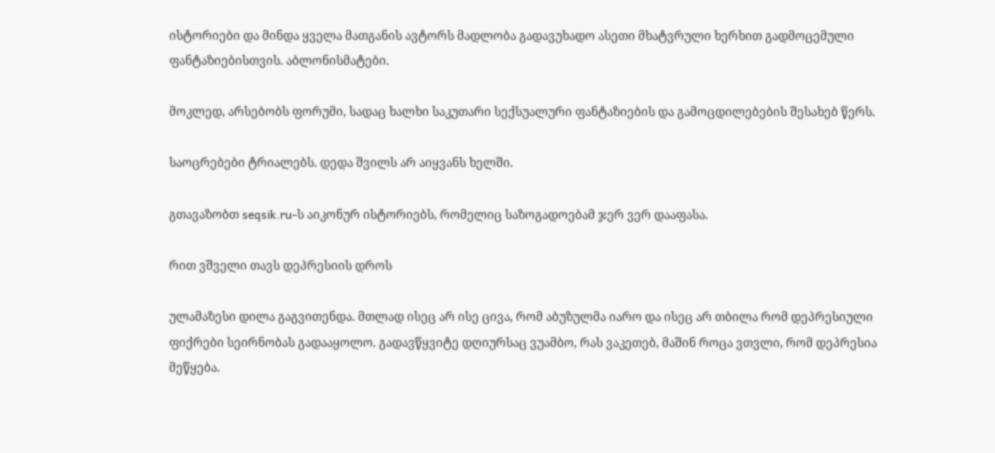ისტორიები და მინდა ყველა მათგანის ავტორს მადლობა გადავუხადო ასეთი მხატვრული ხერხით გადმოცემული ფანტაზიებისთვის. აბლონისმატები.

მოკლედ, არსებობს ფორუმი, სადაც ხალხი საკუთარი სექსუალური ფანტაზიების და გამოცდილებების შესახებ წერს.

საოცრებები ტრიალებს. დედა შვილს არ აიყვანს ხელში.

გთავაზობთ seqsik.ru-ს აიკონურ ისტორიებს, რომელიც საზოგადოებამ ჯერ ვერ დააფასა.

რით ვშველი თავს დეპრესიის დროს

ულამაზესი დილა გაგვითენდა. მთლად ისეც არ ისე ცივა, რომ აბუზულმა იარო და ისეც არ თბილა რომ დეპრესიული ფიქრები სეირნობას გადააყოლო. გადავწყვიტე დღიურსაც ვუამბო, რას ვაკეთებ, მაშინ როცა ვთვლი, რომ დეპრესია მეწყება.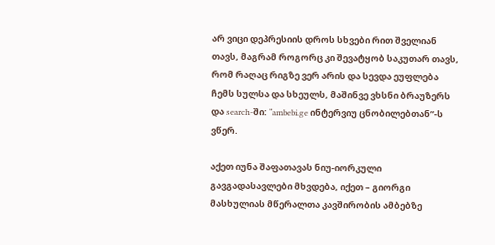არ ვიცი დეპრესიის დროს სხვები რით შველიან თავს, მაგრამ როგორც კი შევატყობ საკუთარ თავს, რომ რაღაც რიგზე ვერ არის და სევდა ეუფლება ჩემს სულსა და სხეულს, მაშინვე ვხსნი ბრაუზერს და search-ში: “ambebi.ge ინტერვიუ ცნობილებთან”-ს ვწერ.

აქეთ იუნა შაფათავას ნიუ-იორკული გავგადასავლები მხვდება, იქეთ – გიორგი მასხულიას მწერალთა კავშირობის ამბებზე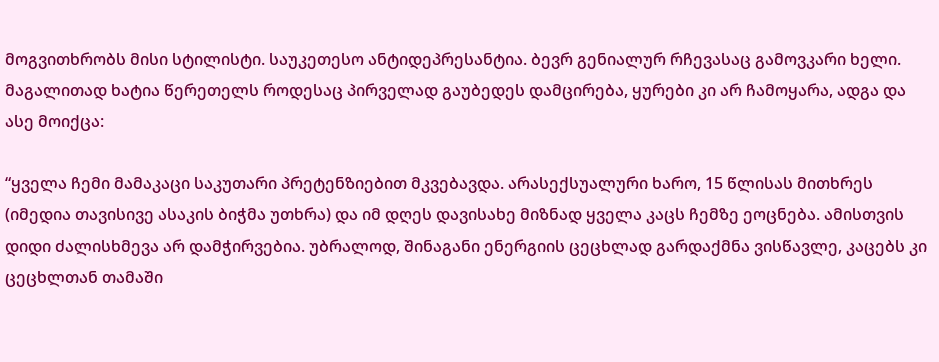მოგვითხრობს მისი სტილისტი. საუკეთესო ანტიდეპრესანტია. ბევრ გენიალურ რჩევასაც გამოვკარი ხელი. მაგალითად ხატია წერეთელს როდესაც პირველად გაუბედეს დამცირება, ყურები კი არ ჩამოყარა, ადგა და ასე მოიქცა:

“ყველა ჩემი მამაკაცი საკუთარი პრეტენზიებით მკვებავდა. არასექსუალური ხარო, 15 წლისას მითხრეს (იმედია თავისივე ასაკის ბიჭმა უთხრა) და იმ დღეს დავისახე მიზნად ყველა კაცს ჩემზე ეოცნება. ამისთვის დიდი ძალისხმევა არ დამჭირვებია. უბრალოდ, შინაგანი ენერგიის ცეცხლად გარდაქმნა ვისწავლე, კაცებს კი ცეცხლთან თამაში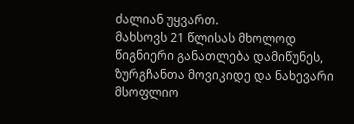ძალიან უყვართ.
მახსოვს 21 წლისას მხოლოდ წიგნიერი განათლება დამიწუნეს, ზურგჩანთა მოვიკიდე და ნახევარი მსოფლიო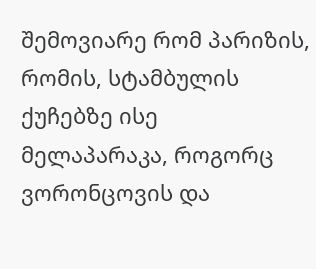შემოვიარე რომ პარიზის, რომის, სტამბულის ქუჩებზე ისე მელაპარაკა, როგორც ვორონცოვის და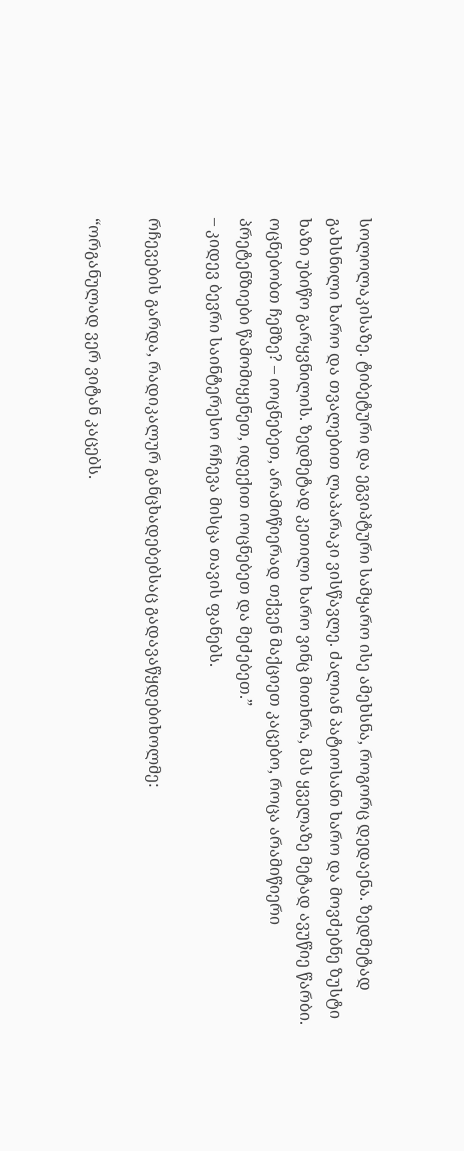სოლოლაკისაზე. ტიბეტური და ეგვიპტური სამყარო ისე ამეხსნა, როგორც დედაენა. ზედმეტად გახსნილი ხარო და თვალებით ლაპარაკი ვისწავლე. ძალიან პატიოსანი ხარო და მოვძებნე ზუსტი ხაზი უბიწო გარყვნილის. ზედმეტად კეთილი ხარო ვინც მითხრა, მას ყველაზე მეტად ავუწიე წარბი. ოცნებობთ ჩემზე? – იოცნებეთ, არამიწიერად თქვენ მაქციეთ კაცებო, როცა არამიწიერი პრეტენზიები წამომიყენეთ, იდექით იოცნებეთ და მეძებეთ.”
– კიდევ ბევრი საინტერესო რჩევა მისცა თავის ფანებს.

რჩევების გარდა, რადიკალურ განცხადებებსაც გადავაწყდებიხოლმე:

“ორგანულად ვერ ვიტან კაცებს.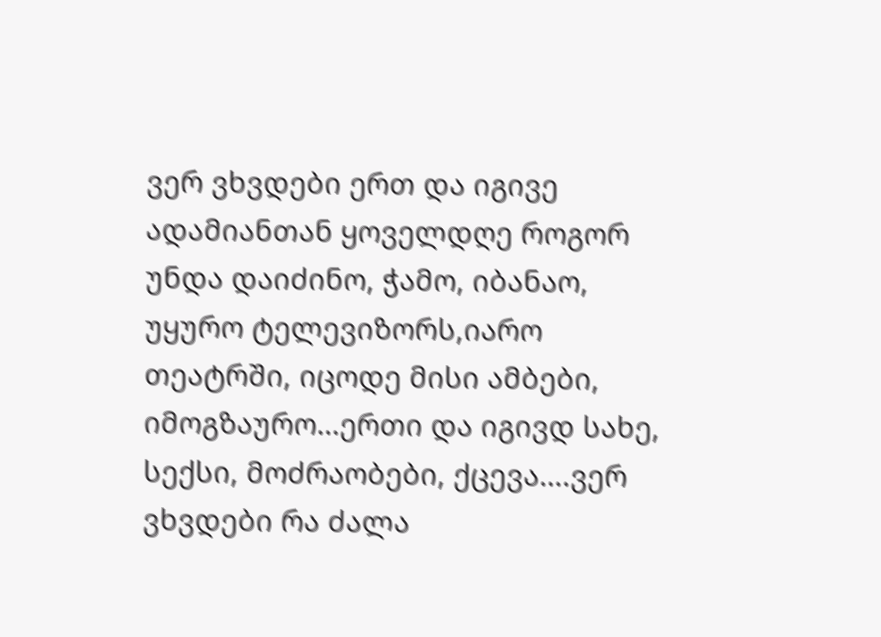ვერ ვხვდები ერთ და იგივე ადამიანთან ყოველდღე როგორ უნდა დაიძინო, ჭამო, იბანაო, უყურო ტელევიზორს,იარო თეატრში, იცოდე მისი ამბები, იმოგზაურო…ერთი და იგივდ სახე, სექსი, მოძრაობები, ქცევა….ვერ ვხვდები რა ძალა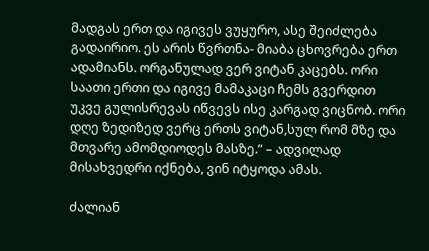მადგას ერთ და იგივეს ვუყურო, ასე შეიძლება გადაირიო. ეს არის წვრთნა- მიაბა ცხოვრება ერთ ადამიანს. ორგანულად ვერ ვიტან კაცებს. ორი საათი ერთი და იგივე მამაკაცი ჩემს გვერდით უკვე გულისრევას იწვევს ისე კარგად ვიცნობ. ორი დღე ზედიზედ ვერც ერთს ვიტან,სულ რომ მზე და მთვარე ამომდიოდეს მასზე.” – ადვილად მისახვედრი იქნება, ვინ იტყოდა ამას.

ძალიან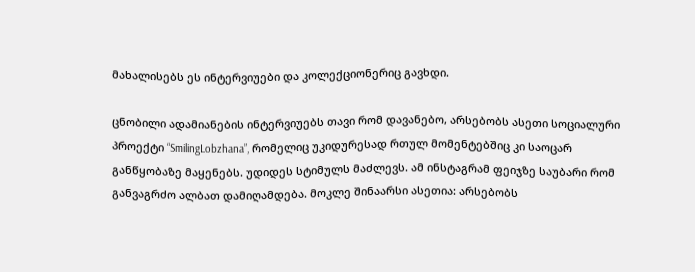მახალისებს ეს ინტერვიუები და კოლექციონერიც გავხდი.

ცნობილი ადამიანების ინტერვიუებს თავი რომ დავანებო, არსებობს ასეთი სოციალური პროექტი “SmilingLobzhana”, რომელიც უკიდურესად რთულ მომენტებშიც კი საოცარ განწყობაზე მაყენებს. უდიდეს სტიმულს მაძლევს. ამ ინსტაგრამ ფეიჯზე საუბარი რომ განვაგრძო ალბათ დამიღამდება. მოკლე შინაარსი ასეთია: არსებობს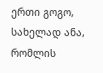ერთი გოგო, სახელად ანა, რომლის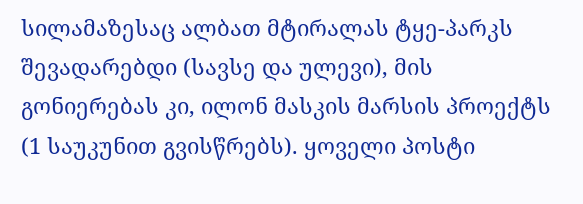სილამაზესაც ალბათ მტირალას ტყე-პარკს შევადარებდი (სავსე და ულევი), მის გონიერებას კი, ილონ მასკის მარსის პროექტს (1 საუკუნით გვისწრებს). ყოველი პოსტი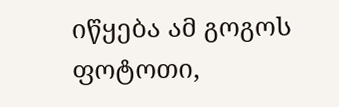იწყება ამ გოგოს ფოტოთი,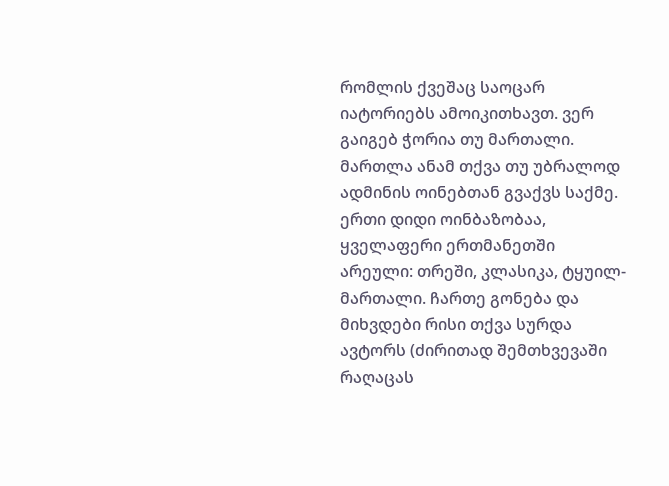რომლის ქვეშაც საოცარ იატორიებს ამოიკითხავთ. ვერ გაიგებ ჭორია თუ მართალი. მართლა ანამ თქვა თუ უბრალოდ ადმინის ოინებთან გვაქვს საქმე. ერთი დიდი ოინბაზობაა, ყველაფერი ერთმანეთში არეული: თრეში, კლასიკა, ტყუილ-მართალი. ჩართე გონება და მიხვდები რისი თქვა სურდა ავტორს (ძირითად შემთხვევაში რაღაცას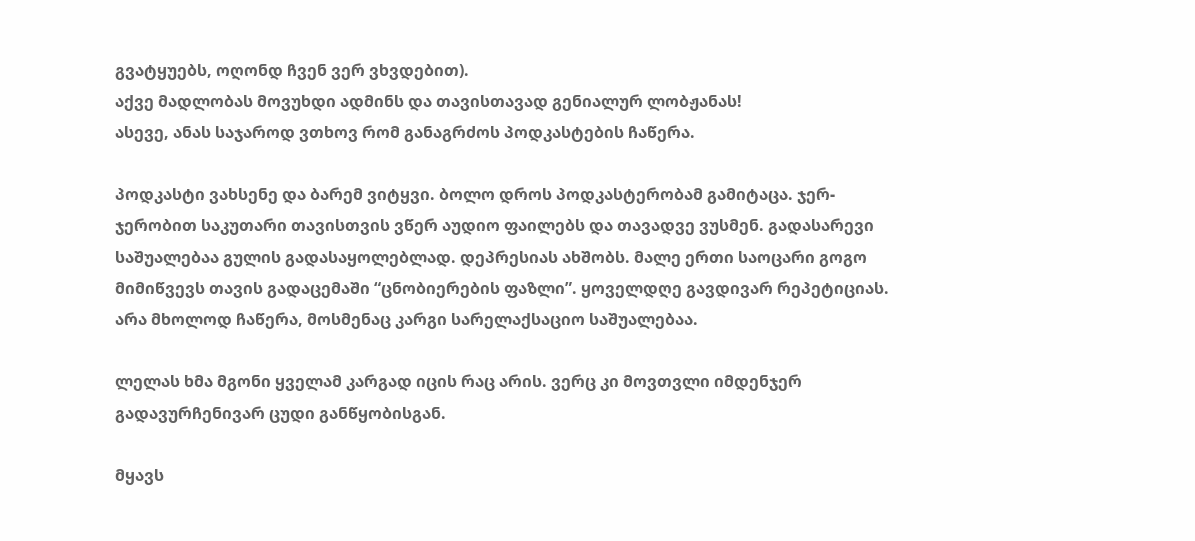გვატყუებს, ოღონდ ჩვენ ვერ ვხვდებით).
აქვე მადლობას მოვუხდი ადმინს და თავისთავად გენიალურ ლობჟანას!
ასევე, ანას საჯაროდ ვთხოვ რომ განაგრძოს პოდკასტების ჩაწერა.

პოდკასტი ვახსენე და ბარემ ვიტყვი. ბოლო დროს პოდკასტერობამ გამიტაცა. ჯერ-ჯერობით საკუთარი თავისთვის ვწერ აუდიო ფაილებს და თავადვე ვუსმენ. გადასარევი საშუალებაა გულის გადასაყოლებლად. დეპრესიას ახშობს. მალე ერთი საოცარი გოგო მიმიწვევს თავის გადაცემაში “ცნობიერების ფაზლი”. ყოველდღე გავდივარ რეპეტიციას. არა მხოლოდ ჩაწერა, მოსმენაც კარგი სარელაქსაციო საშუალებაა.

ლელას ხმა მგონი ყველამ კარგად იცის რაც არის. ვერც კი მოვთვლი იმდენჯერ გადავურჩენივარ ცუდი განწყობისგან.

მყავს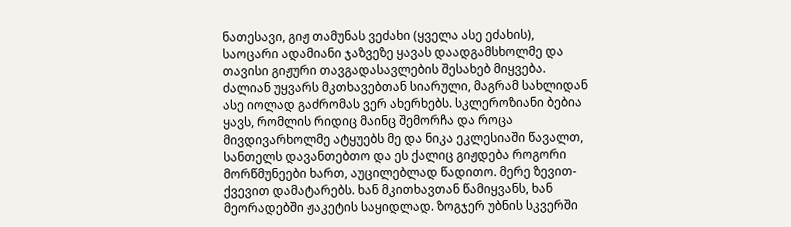ნათესავი, გიჟ თამუნას ვეძახი (ყველა ასე ეძახის), საოცარი ადამიანი ჯაზვეზე ყავას დაადგამსხოლმე და თავისი გიჟური თავგადასავლების შესახებ მიყვება. ძალიან უყვარს მკთხავებთან სიარული, მაგრამ სახლიდან ასე იოლად გაძრომას ვერ ახერხებს. სკლეროზიანი ბებია ყავს, რომლის რიდიც მაინც შემორჩა და როცა მივდივარხოლმე ატყუებს მე და ნიკა ეკლესიაში წავალთ, სანთელს დავანთებთო და ეს ქალიც გიჟდება როგორი მორწმუნეები ხართ, აუცილებლად წადითო. მერე ზევით-ქვევით დამატარებს. ხან მკითხავთან წამიყვანს, ხან მეორადებში ჟაკეტის საყიდლად. ზოგჯერ უბნის სკვერში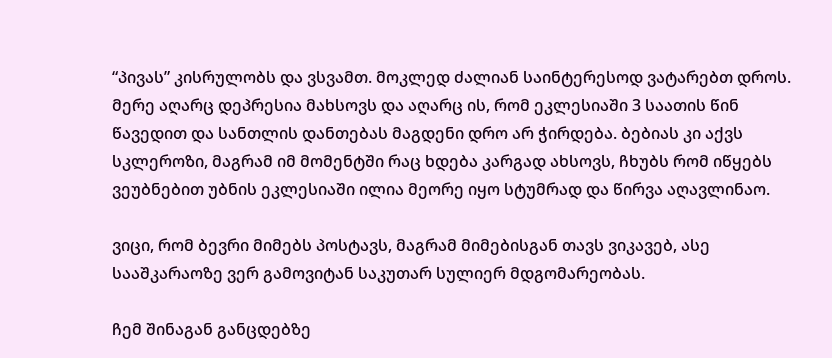“პივას” კისრულობს და ვსვამთ. მოკლედ ძალიან საინტერესოდ ვატარებთ დროს. მერე აღარც დეპრესია მახსოვს და აღარც ის, რომ ეკლესიაში 3 საათის წინ წავედით და სანთლის დანთებას მაგდენი დრო არ ჭირდება. ბებიას კი აქვს სკლეროზი, მაგრამ იმ მომენტში რაც ხდება კარგად ახსოვს, ჩხუბს რომ იწყებს ვეუბნებით უბნის ეკლესიაში ილია მეორე იყო სტუმრად და წირვა აღავლინაო.

ვიცი, რომ ბევრი მიმებს პოსტავს, მაგრამ მიმებისგან თავს ვიკავებ, ასე სააშკარაოზე ვერ გამოვიტან საკუთარ სულიერ მდგომარეობას.

ჩემ შინაგან განცდებზე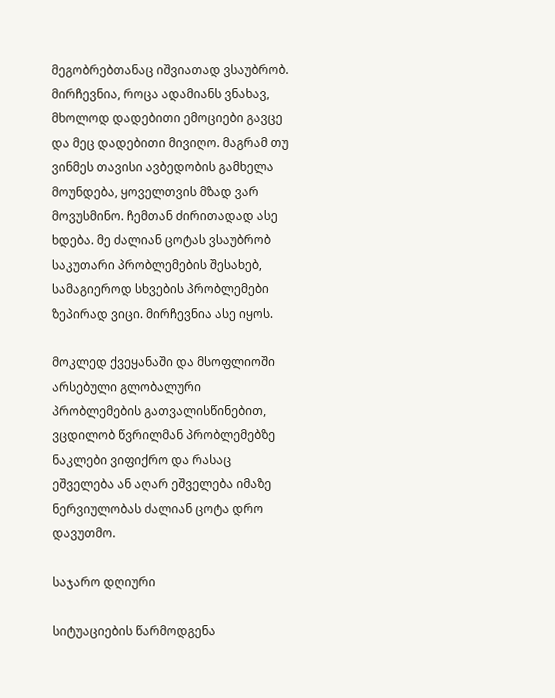მეგობრებთანაც იშვიათად ვსაუბრობ. მირჩევნია, როცა ადამიანს ვნახავ, მხოლოდ დადებითი ემოციები გავცე და მეც დადებითი მივიღო. მაგრამ თუ ვინმეს თავისი ავბედობის გამხელა მოუნდება, ყოველთვის მზად ვარ მოვუსმინო. ჩემთან ძირითადად ასე ხდება. მე ძალიან ცოტას ვსაუბრობ საკუთარი პრობლემების შესახებ, სამაგიეროდ სხვების პრობლემები ზეპირად ვიცი. მირჩევნია ასე იყოს.

მოკლედ ქვეყანაში და მსოფლიოში არსებული გლობალური პრობლემების გათვალისწინებით, ვცდილობ წვრილმან პრობლემებზე ნაკლები ვიფიქრო და რასაც ეშველება ან აღარ ეშველება იმაზე ნერვიულობას ძალიან ცოტა დრო დავუთმო.

საჯარო დღიური

სიტუაციების წარმოდგენა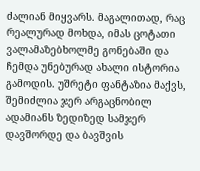ძალიან მიყვარს. მაგალითად, რაც რეალურად მოხდა, იმას ცოტათი ვალამაზებხოლმე გონებაში და ჩემდა უნებურად ახალი ისტორია გამოდის. უშრეტი ფანტაზია მაქვს, შემიძლია ჯერ არგაცნობილ ადამიანს ზედიზედ სამჯერ დავშორდე და ბავშვის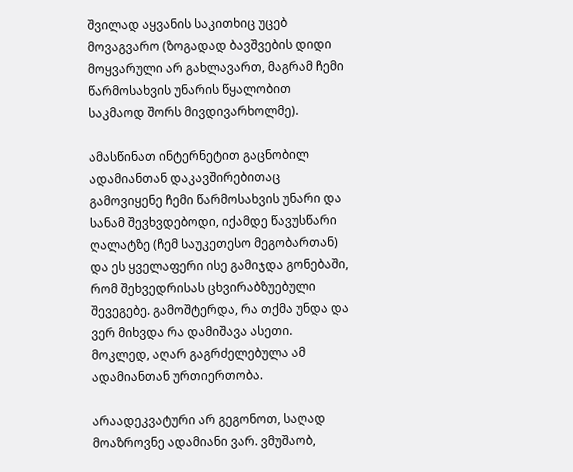შვილად აყვანის საკითხიც უცებ მოვაგვარო (ზოგადად ბავშვების დიდი მოყვარული არ გახლავართ, მაგრამ ჩემი წარმოსახვის უნარის წყალობით საკმაოდ შორს მივდივარხოლმე).

ამასწინათ ინტერნეტით გაცნობილ ადამიანთან დაკავშირებითაც გამოვიყენე ჩემი წარმოსახვის უნარი და სანამ შევხვდებოდი, იქამდე წავუსწარი ღალატზე (ჩემ საუკეთესო მეგობართან) და ეს ყველაფერი ისე გამიჯდა გონებაში, რომ შეხვედრისას ცხვირაბზუებული შევეგებე. გამოშტერდა, რა თქმა უნდა და ვერ მიხვდა რა დამიშავა ასეთი. მოკლედ, აღარ გაგრძელებულა ამ ადამიანთან ურთიერთობა.

არაადეკვატური არ გეგონოთ, საღად მოაზროვნე ადამიანი ვარ. ვმუშაობ,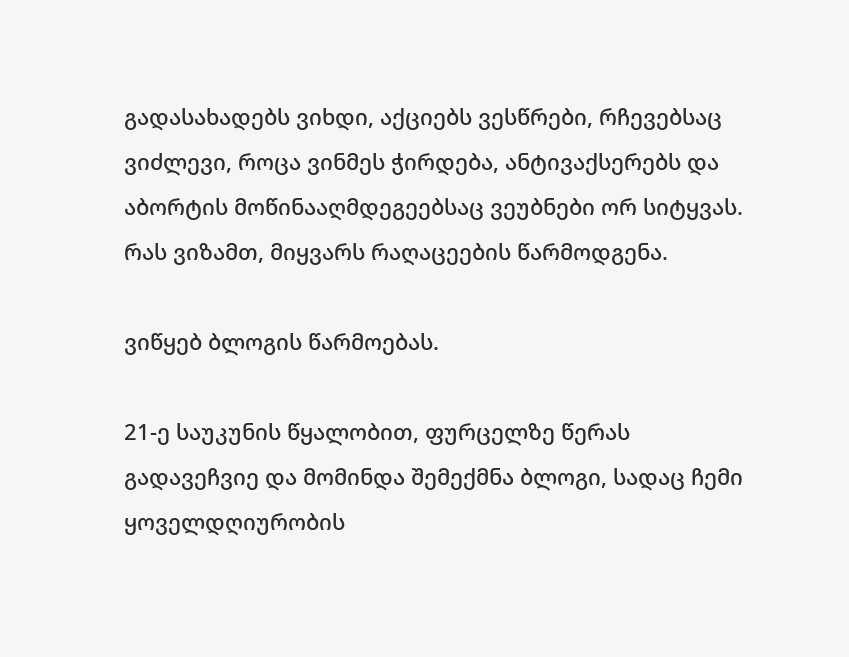გადასახადებს ვიხდი, აქციებს ვესწრები, რჩევებსაც ვიძლევი, როცა ვინმეს ჭირდება, ანტივაქსერებს და აბორტის მოწინააღმდეგეებსაც ვეუბნები ორ სიტყვას. რას ვიზამთ, მიყვარს რაღაცეების წარმოდგენა.

ვიწყებ ბლოგის წარმოებას.

21-ე საუკუნის წყალობით, ფურცელზე წერას გადავეჩვიე და მომინდა შემექმნა ბლოგი, სადაც ჩემი ყოველდღიურობის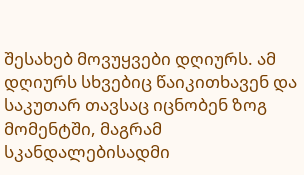შესახებ მოვუყვები დღიურს. ამ დღიურს სხვებიც წაიკითხავენ და საკუთარ თავსაც იცნობენ ზოგ მომენტში, მაგრამ სკანდალებისადმი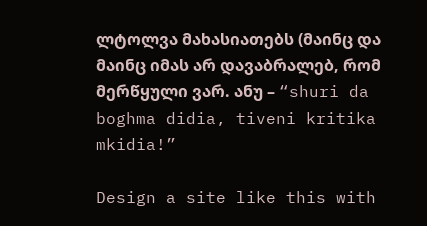ლტოლვა მახასიათებს (მაინც და მაინც იმას არ დავაბრალებ, რომ მერწყული ვარ. ანუ – “shuri da boghma didia, tiveni kritika mkidia!”

Design a site like this with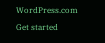WordPress.com
Get started